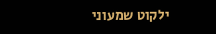ילקוט שמעוני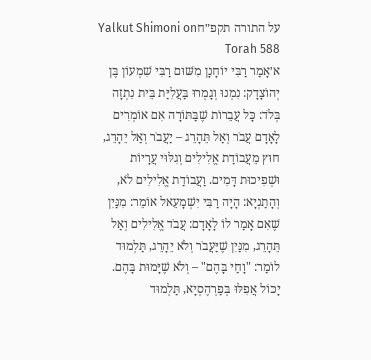על התורה תקפ״חYalkut Shimoni on Torah 588
א׳אָמַר רַבִּי יוֹחָנָן מִשּׁוּם רַבִּי שִׁמְעוֹן בֶּן יְהוֹצָדָק: נִמְנוּ וְגָמְרוּ בַּעֲלִיַּת בֵּית נִתְזָה בְּלֹד: כָּל עֲבֵרוֹת שֶׁבַּתּוֹרָה אִם אוֹמְרִים לָאָדָם עֲבֹר וְאַל תֵּהָרֵג – יַעֲבֹר וְאַל יֵהָרֵג, חוּץ מֵעֲבוֹדַת אֱלִילִים וְגִלּוּי עֲרָיוֹת וּשְׁפִיכוּת דָּמִים. וַעֲבוֹדַת אֱלִילִים לֹא, וְהָתַנְיָא: הָיָה רַבִּי יִשְׁמָעֵאל אוֹמֵר: מִנַּיִן שֶׁאִם אָמַר לוֹ לָאָדָם: עֲבֹד אֱלִילִים וְאַל תֵּהָרֵג, מִנַּיִן שֶׁיַּעֲבֹר וְלֹא יֵהָרֵג, תַּלְמוּד לוֹמַר: "וָחַי בָּהֶם" – וְלֹא שֶׁיָּמוּת בָּהֶם. יָכוֹל אֲפִלּוּ בְּפַרְהֶסְיָא, תַּלְמוּד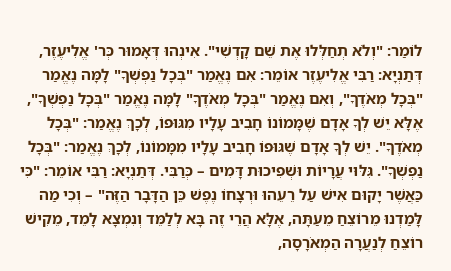לוֹמַר: "וְלֹא תְחַלְּלוּ אֶת שֵׁם קָדְשִׁי". אִינְהוּ דְּאָמוּר כְּר' אֱלִיעֶזֶר, דְּתַנְיָא: רַבִּי אֱלִיעֶזֶר אוֹמֵר: אִם נֶאֱמַר "בְּכָל נַפְשְׁךָ" לָמָּה נֶאֱמַר "בְּכָל מְאֹדֶךָ", וְאִם נֶאֱמַר "בְּכָל מְאֹדֶךָ" לָמָּה נֶאֱמַר "בְּכָל נַפְשְׁךָ", אֶלָּא יֵשׁ לְךָ אָדָם שֶׁמָּמוֹנוֹ חָבִיב עָלָיו מִגּוּפוֹ, לְכָךְ נֶאֱמַר: "בְּכָל מְאֹדֶךָ". יֵשׁ לְךָ אָדָם שֶׁגּוּפוֹ חָבִיב עָלָיו מִמָּמוֹנוֹ, לְכָךְ נֶאֱמַר: "בְּכָל נַפְשְׁךָ". גִּלּוּי עֲרָיוֹת וּשְׁפִיכוּת דָּמִים – כְּרַבִּי. דְּתַנְיָא: רַבִּי אוֹמֵר: "כִּי כַּאֲשֶׁר יָקוּם אִישׁ עַל רֵעֵהוּ וּרְצָחוֹ נֶפֶשׁ כֵּן הַדָּבָר הַזֶּה" – וְכִי מַה לָּמַדְנוּ מֵרוֹצֵחַ מֵעַתָּה, אֶלָּא הֲרֵי זֶה בָּא לְלַמֵּד וְנִמְצָא לָמֵד, מֵקִישׁ רוֹצֵחַ לְנַעֲרָה הַמְאֹרָסָה,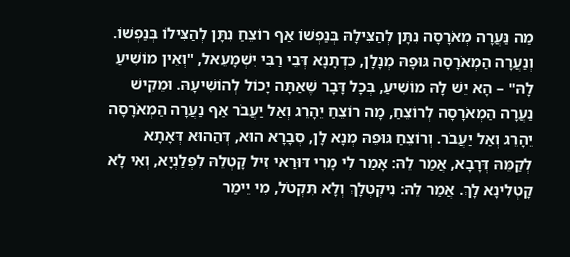מַה נַּעֲרָה מְאֹרָסָה נִתָּן לְהַצִּילָהּ בְּנַפְשׁוֹ אַף רוֹצֵחַ נִתָּן לְהַצִּילוֹ בְּנַפְשׁוֹ. וְנַעֲרָה הַמְאֹרָסָה גּוּפָהּ מְנָלָן, כִּדְתָנָא דְּבֵי רַבִּי יִשְׁמָעֵאל, "וְאֵין מוֹשִׁיעַ לָהּ" – הָא יֵשׁ לָהּ מוֹשִׁיעַ, בְּכָל דָּבָר שֶׁאַתָּה יָכוֹל לְהוֹשִׁיעָהּ. וּמֵקִישׁ נַעֲרָה הַמְאֹרָסָה לְרוֹצֵחַ, מָה רוֹצֵחַ יֵהָרֵג וְאַל יַעֲבֹר אַף נַעֲרָה הַמְאֹרָסָה יֵהָרֵג וְאַל יַעֲבֹר. וְרוֹצֵחַ גּוּפֵהּ מְנָא לָן, סְבָרָא הוּא, דְּהַהוּא דְּאָתָא לְקַמֵּהּ דְּרָבָא, אֲמַר לֵהּ: אָמַר לִי מָרִי דּוּרַאי זִיל קָטְלֵהּ לִפְלַנְיָא, וְאִי לָא קָטְלִינָא לָךְ. אֲמַר לֵהּ: נִיקְטְלָךְ וְלָא תִּקְטֹל, מִי יֵימַר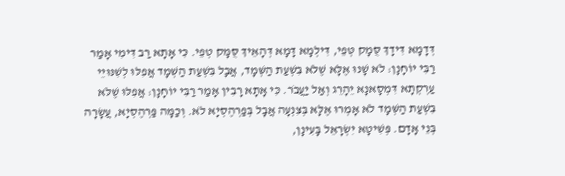דְּדָמָא דִּידָךְ סֻּמָק טְּפֵי, דִּילְמָא דָּמָא דְּהָאֵיךְ סֻּמָּק טְפֵי. כִּי אָתָא רַב דִּימִי אָמַר רַבִּי יוֹחָנָן: לֹא שָׁנוּ אֶלָּא שֶׁלֹּא בִּשְׁעַת הַשְּׁמָד, אֲבָל בִּשְׁעַת הַשְּׁמָד אֲפִלּוּ לְשִׁנּוּיֵי עַרְקְתָא דִּמְסָאנָא יֵהָרֵג וְאַל יַעֲבֹר. כִּי אָתָא רָבִין אָמַר רַבִּי יוֹחָנָן: אֲפִלּוּ שֶׁלֹּא בִּשְׁעַת הַשְּׁמָד לֹא אָמְרוּ אֶלָּא בְּצִנְעָה אֲבָל בְּפַרְהֶסְיָא לֹא. וְכַמָּה פַּרְהֶסְיָא, עֲשָׂרָה בְּנֵי אָדָם. פְּשִׁיטָא יִשְׂרָאֵל בָּעִינָן,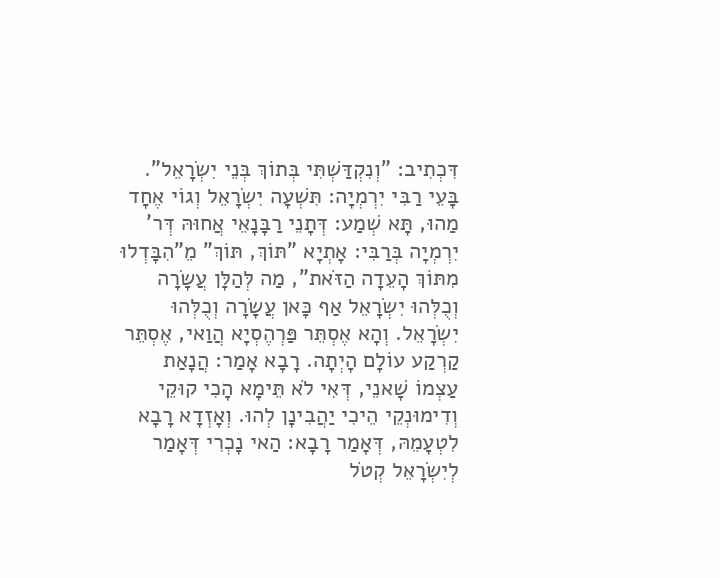דִּכְתִיב: "וְנִקְדַּשְׁתִּי בְּתוֹךְ בְּנֵי יִשְׂרָאֵל". בָּעֵי רַבִּי יִרְמְיָה: תִּשְׁעָה יִשְׂרָאֵל וְגוֹי אֶחָד מַהוּ, תָּא שְׁמַע: דְּתָנֵי רַבָּנָאֵי אֲחוּהּ דְּר' יִרְמְיָה בְּרַבִּי: אָתְיָא "תּוֹךְ, תּוֹךְ" מֵ"הִבָּדְלוּ מִתּוֹךְ הָעֵדָה הַזֹּאת", מַה לְּהַלָּן עֲשָׂרָה וְכֻלְּהוּ יִשְׂרָאֵל אַף כָּאן עֲשָׂרָה וְכֻלְּהוּ יִשְׂרָאֵל. וְהָא אֶסְתֵּר פַּרְהֶסְיָא הֲוַאי, אֶסְתֵּר קַרְקַע עוֹלָם הָיְתָה. רָבָא אָמַר: הֲנָאַת עַצְמוֹ שָׁאנֵי, דְּאִי לֹא תֵּימָא הָכִי קוּקֵי וְדִימוּנְקֵי הֵיכִי יַהֲבִינָן לְהוּ. וְאָזְדָא רָבָא לִטְעָמֵהּ, דְּאָמַר רָבָא: הַאי נָכְרִי דְּאָמַר לְיִשְׂרָאֵל קְטֹל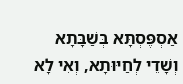אַסְפֶּסְתָּא בְּשַׁבָּתָא וְשָׁדֵי לְחַיּוּתָא, וְאִי לָא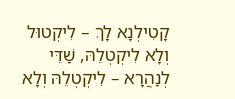קָטִילְנָא לָךְ – לִיקְטוּל וְלָא לִיקְטְלֵהּ, שַׁדֵּי לְנַהֲרָא – לִיקְטְלֵהּ וְלָא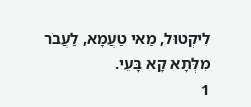לִיקְטוּל, מַאי טַעֲמָא, לַעֲבֹר מִלְּתָא קָא בָּעֵי.
1